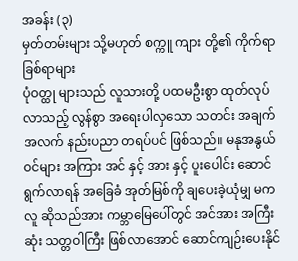အခန်း (၃)
မှတ်တမ်းများ သို့မဟုတ် စက္ကူ ကျား တို့၏ ကိုက်ရာ ခြစ်ရာများ
ပုံဝတ္ထု များသည် လူသားတို့ ပထမဦးစွာ ထုတ်လုပ်လာသည့် လွန်စွာ အရေးပါလှသော သတင်း အချက်အလက် နည်းပညာ တရပ်ပင် ဖြစ်သည်။ မနုအနွယ်ဝင်များ အကြား အင် နှင့် အား နှင့် ပူးပေါင်း ဆောင်ရွက်လာရန် အခြေခံ အုတ်မြစ်ကို ချပေးခဲ့ယုံမျှ မက လူ ဆိုသည်အား ကမ္ဘာမြေပေါ်တွင် အင်အား အကြီးဆုံး သတ္တဝါကြီး ဖြစ်လာအောင် ဆောင်ကျဉ်းပေးနိုင်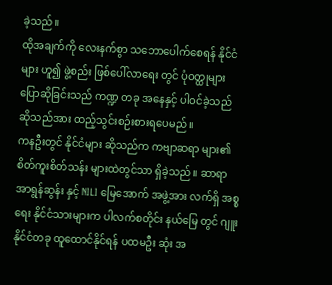ခဲ့သည်။
ထိုအချက်ကို လေးနက်စွာ သဘောပေါက်စေရန် နိုင်ငံများ ဟူ၍ ဖွဲ့စည်း ဖြစ်ပေါ်လာရေး တွင် ပုံဝတ္ထုများ ပြောဆိုခြင်းသည် ကဏ္ဍ တခု အနေနှင့် ပါဝင်ခဲ့သည် ဆိုသည်အား ထည့်သွင်းစဉ်းစားရပေမည်။
ကနဦးတွင် နိုင်ငံများ ဆိုသည်က ကဗျာဆရာ များ၏ စိတ်ကူးစိတ်သန်း များထဲတွင်သာ ရှိခဲ့သည်။ ဆာရာ အာရွန်ဆွန်း နှင့် NILI မြေအောက် အဖွဲ့အား လက်ရှိ အစ္စရေး နိုင်ငံသားများက ပါလက်စတိုင်း နယ်မြေ တွင် ဂျူးနိုင်ငံတခု ထူထောင်နိုင်ရန် ပထမဦး ဆုံး အ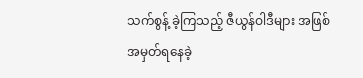သက်စွန့် ခဲ့ကြသည့် ဇီယွန်ဝါဒီများ အဖြစ် အမှတ်ရနေခဲ့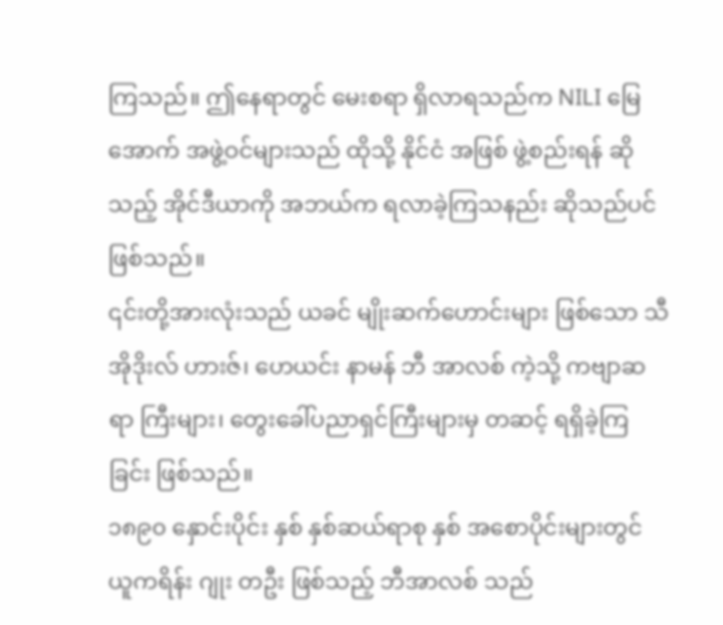ကြသည်။ ဤနေရာတွင် မေးစရာ ရှိလာရသည်က NILI မြေအောက် အဖွဲ့ဝင်များသည် ထိုသို့ နိုင်ငံ အဖြစ် ဖွဲ့စည်းရန် ဆိုသည့် အိုင်ဒီယာကို အဘယ်က ရလာခဲ့ကြသနည်း ဆိုသည်ပင် ဖြစ်သည်။
၎င်းတို့အားလုံးသည် ယခင် မျိုးဆက်ဟောင်းများ ဖြစ်သော သီအိုဒိုးလ် ဟားဇ်၊ ဟေယင်း နာမန် ဘီ အာလစ် ကဲ့သို့ ကဗျာဆရာ ကြီးများ၊ တွေးခေါ်ပညာရှင်ကြီးများမှ တဆင့် ရရှိခဲ့ကြခြင်း ဖြစ်သည်။
၁၈၉၀ နှောင်းပိုင်း နှစ် နှစ်ဆယ်ရာစု နှစ် အစောပိုင်းများတွင် ယူကရိန်း ဂျုး တဦး ဖြစ်သည့် ဘီအာလစ် သည်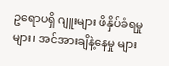ဥရောပရှိ ဂျူးများ ဖိနှိပ်ခံရမှုများ၊ အင်အားချိနဲ့နေမှု များ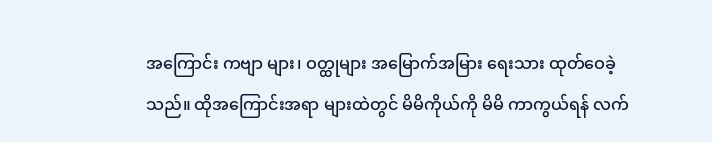အကြောင်း ကဗျာ များ၊ ဝတ္ထုများ အမြောက်အမြား ရေးသား ထုတ်ဝေခဲ့သည်။ ထိုအကြောင်းအရာ များထဲတွင် မိမိကိုယ်ကို မိမိ ကာကွယ်ရန် လက်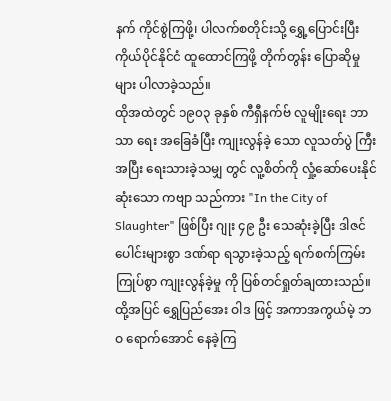နက် ကိုင်စွဲကြဖို့၊ ပါလက်စတိုင်းသို့ ရွှေ့ပြောင်းပြီး ကိုယ်ပိုင်နိုင်ငံ ထူထောင်ကြဖို့ တိုက်တွန်း ပြောဆိုမှုများ ပါလာခဲ့သည်။
ထိုအထဲတွင် ၁၉၀၃ ခုနှစ် ကီရှီနက်ဗ် လူမျိုးရေး ဘာသာ ရေး အခြေခံပြီး ကျုးလွန်ခဲ့ သော လူသတ်ပွဲ ကြီး အပြီး ရေးသားခဲ့သမျှ တွင် လူ့စိတ်ကို လှုံ့ဆော်ပေးနိုင်ဆုံးသော ကဗျာ သည်ကား "In the City of Slaughter" ဖြစ်ပြီး ဂျုး ၄၉ ဦး သေဆုံးခဲ့ပြီး ဒါဇင်ပေါင်းများစွာ ဒဏ်ရာ ရသွားခဲ့သည့် ရက်စက်ကြမ်းကြုပ်စွာ ကျုးလွန်ခဲ့မှု ကို ပြစ်တင်ရှုတ်ချထားသည်။ ထို့အပြင် ရွှေပြည်အေး ဝါဒ ဖြင့် အကာအကွယ်မဲ့ ဘဝ ရောက်အောင် နေခဲ့ကြ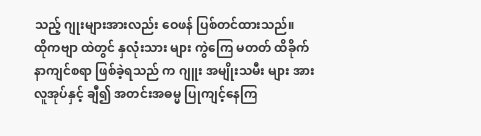သည့် ဂျုးများအားလည်း ဝေဖန် ပြစ်တင်ထားသည်။
ထိုကဗျာ ထဲတွင် နှလုံးသား များ ကွဲကြေ မတတ် ထိခိုက် နာကျင်စရာ ဖြစ်ခဲ့ရသည် က ဂျူး အမျိုးသမီး များ အား လူအုပ်နှင့် ချီ၍ အတင်းအဓမ္မ ပြုကျင့်နေကြ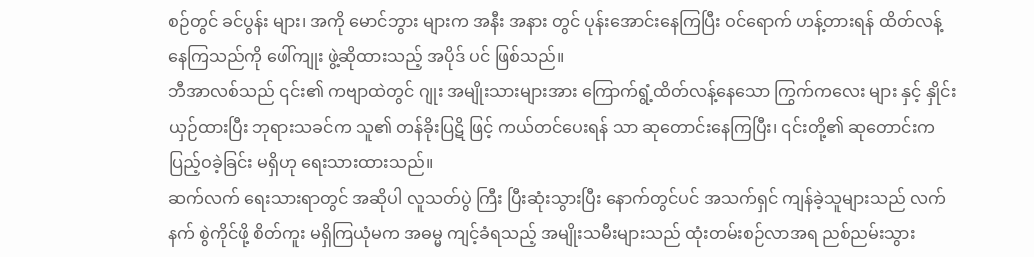စဉ်တွင် ခင်ပွန်း များ၊ အကို မောင်ဘွား များက အနီး အနား တွင် ပုန်းအောင်းနေကြပြီး ဝင်ရောက် ဟန့်တားရန် ထိတ်လန့်နေကြသည်ကို ဖေါ်ကျုး ဖွဲ့ဆိုထားသည့် အပိုဒ် ပင် ဖြစ်သည်။
ဘီအာလစ်သည် ၎င်း၏ ကဗျာထဲတွင် ဂျုး အမျိုးသားများအား ကြောက်ရွံ့ထိတ်လန့်နေသော ကြွက်ကလေး များ နှင့် နှိုင်းယှဉ်ထားပြီး ဘုရားသခင်က သူ၏ တန်ခိုးပြဋိ ဖြင့် ကယ်တင်ပေးရန် သာ ဆုတောင်းနေကြပြီး၊ ၎င်းတို့၏ ဆုတောင်းက ပြည့်ဝခဲ့ခြင်း မရှိဟု ရေးသားထားသည်။
ဆက်လက် ရေးသားရာတွင် အဆိုပါ လူသတ်ပွဲ ကြီး ပြီးဆုံးသွားပြီး နောက်တွင်ပင် အသက်ရှင် ကျန်ခဲ့သူများသည် လက်နက် စွဲကိုင်ဖို့ စိတ်ကူး မရှိကြယုံမက အဓမ္မ ကျင့်ခံရသည့် အမျိုးသမီးများသည် ထုံးတမ်းစဉ်လာအရ ညစ်ညမ်းသွား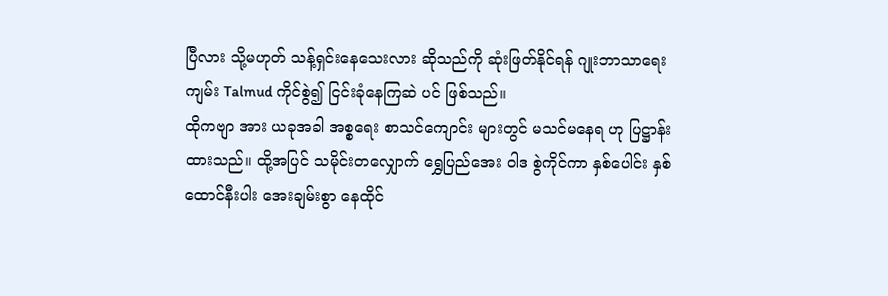ပြီလား သို့မဟုတ် သန့်ရှင်းနေသေးလား ဆိုသည်ကို ဆုံးဖြတ်နိုင်ရန် ဂျုးဘာသာရေး ကျမ်း Talmud ကိုင်စွဲ၍ ငြင်းခုံနေကြဆဲ ပင် ဖြစ်သည်။
ထိုကဗျာ အား ယခုအခါ အစ္စရေး စာသင်ကျောင်း များတွင် မသင်မနေရ ဟု ပြဋ္ဌာန်းထားသည်။ ထို့အပြင် သမိုင်းတလျှောက် ရွှေပြည်အေး ဝါဒ စွဲကိုင်ကာ နှစ်ပေါင်း နှစ်ထောင်နီးပါး အေးချမ်းစွာ နေထိုင်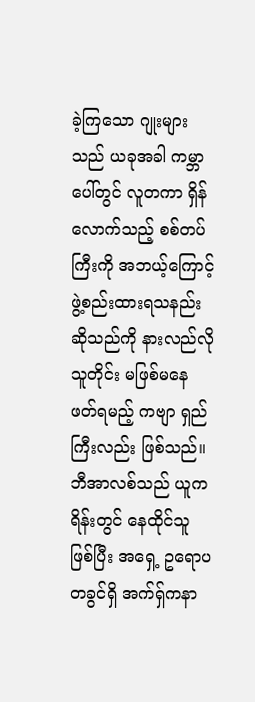ခဲ့ကြသော ဂျုးများသည် ယခုအခါ ကမ္ဘာပေါ်တွင် လူတကာ ရှိန်လောက်သည့် စစ်တပ်ကြီးကို အဘယ့်ကြောင့် ဖွဲ့စည်းထားရသနည်း ဆိုသည်ကို နားလည်လိုသူတိုင်း မဖြစ်မနေ ဖတ်ရမည့် ကဗျာ ရှည်ကြီးလည်း ဖြစ်သည်။
ဘီအာလစ်သည် ယူကရိန်းတွင် နေထိုင်သူ ဖြစ်ပြီး အရှေ့ ဥရောပ တခွင်ရှိ အက်ရှ်ကနာ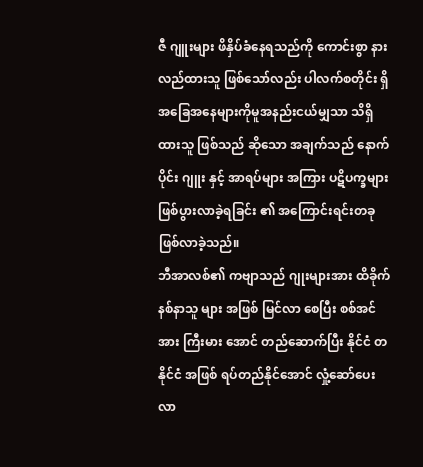ဇီ ဂျူးများ ဖိနှိပ်ခံနေရသည်ကို ကောင်းစွာ နားလည်ထားသူ ဖြစ်သော်လည်း ပါလက်စတိုင်း ရှိ အခြေအနေများကိုမူအနည်းငယ်မျှသာ သိရှိထားသူ ဖြစ်သည် ဆိုသော အချက်သည် နောက်ပိုင်း ဂျူး နှင့် အာရပ်များ အကြား ပဋိပက္ခများ ဖြစ်ပွားလာခဲ့ရခြင်း ၏ အကြောင်းရင်းတခု ဖြစ်လာခဲ့သည်။
ဘီအာလစ်၏ ကဗျာသည် ဂျုးများအား ထိခိုက်နစ်နာသူ များ အဖြစ် မြင်လာ စေပြီး စစ်အင်အား ကြီးမား အောင် တည်ဆောက်ပြီး နိုင်ငံ တနိုင်ငံ အဖြစ် ရပ်တည်နိုင်အောင် လှုံ့ဆော်ပေးလာ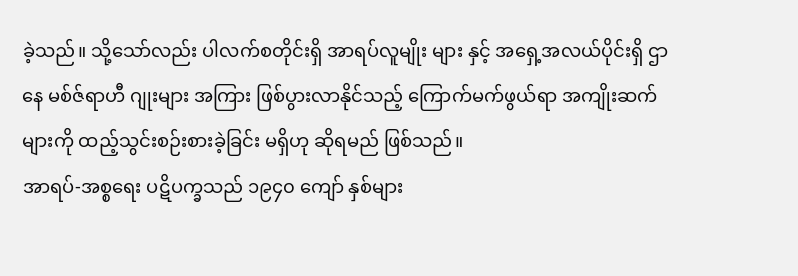ခဲ့သည်။ သို့သော်လည်း ပါလက်စတိုင်းရှိ အာရပ်လူမျိုး များ နှင့် အရှေ့အလယ်ပိုင်းရှိ ဌာနေ မစ်ဇ်ရာဟီ ဂျုးများ အကြား ဖြစ်ပွားလာနိုင်သည့် ကြောက်မက်ဖွယ်ရာ အကျိုးဆက်များကို ထည့်သွင်းစဉ်းစားခဲ့ခြင်း မရှိဟု ဆိုရမည် ဖြစ်သည်။
အာရပ်-အစ္စရေး ပဋိပက္ခသည် ၁၉၄၀ ကျော် နှစ်များ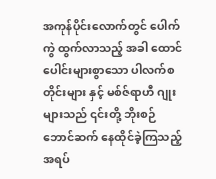အကုန်ပိုင်းလောက်တွင် ပေါက်ကွဲ ထွက်လာသည့် အခါ ထောင်ပေါင်းများစွာသော ပါလက်စတိုင်းများ နှင့် မစ်ဇ်ရာဟီ ဂျုးများသည် ၎င်းတို့ ဘိုးစဉ်ဘောင်ဆက် နေထိုင်ခဲ့ကြသည့် အရပ်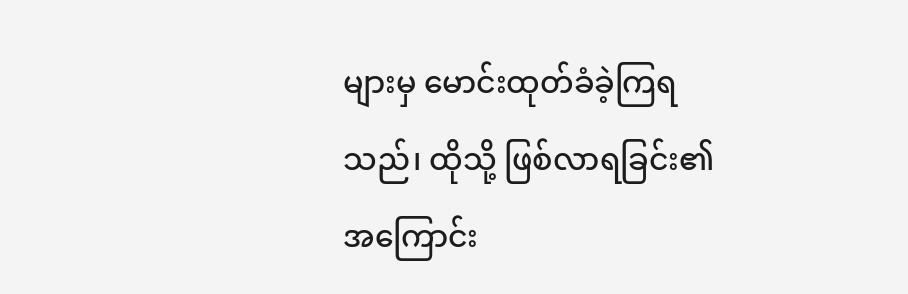များမှ မောင်းထုတ်ခံခဲ့ကြရသည်၊ ထိုသို့ ဖြစ်လာရခြင်း၏ အကြောင်း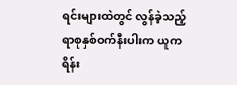ရင်းများထဲတွင် လွန်ခဲ့သည့် ရာစုနှစ်ဝက်နီးပါးက ယူကရိန်း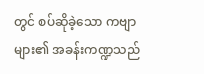တွင် စပ်ဆိုခဲ့သော ကဗျာများ၏ အခန်းကဏ္ဍသည်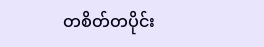တစိတ်တပိုင်း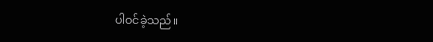ပါဝင်ခဲ့သည်။